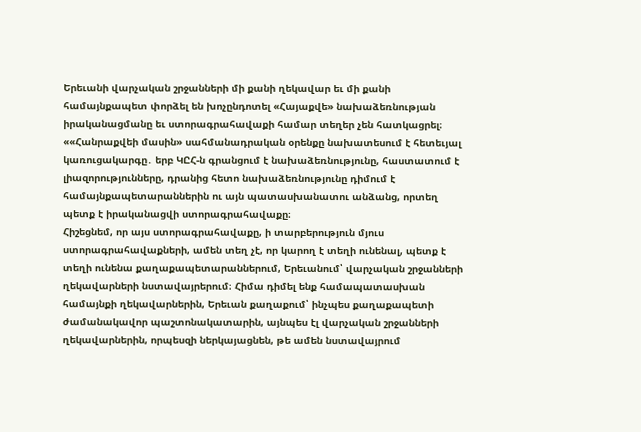Երեւանի վարչական շրջանների մի քանի ղեկավար եւ մի քանի համայնքապետ փորձել են խոչընդոտել «Հայաքվե» նախաձեռնության իրականացմանը եւ ստորագրահավաքի համար տեղեր չեն հատկացրել։
««Հանրաքվեի մասին» սահմանադրական օրենքը նախատեսում է հետեւյալ կառուցակարգը․ երբ ԿԸՀ-ն գրանցում է նախաձեռնությունը, հաստատում է լիազորությունները, դրանից հետո նախաձեռնությունը դիմում է համայնքապետարաններին ու այն պատասխանատու անձանց, որտեղ պետք է իրականացվի ստորագրահավաքը։
Հիշեցնեմ, որ այս ստորագրահավաքը, ի տարբերություն մյուս ստորագրահավաքների, ամեն տեղ չէ, որ կարող է տեղի ունենալ, պետք է տեղի ունենա քաղաքապետարաններում, Երեւանում՝ վարչական շրջանների ղեկավարների նստավայրերում։ Հիմա դիմել ենք համապատասխան համայնքի ղեկավարներին, Երեւան քաղաքում՝ ինչպես քաղաքապետի ժամանակավոր պաշտոնակատարին, այնպես էլ վարչական շրջանների ղեկավարներին, որպեսզի ներկայացնեն, թե ամեն նստավայրում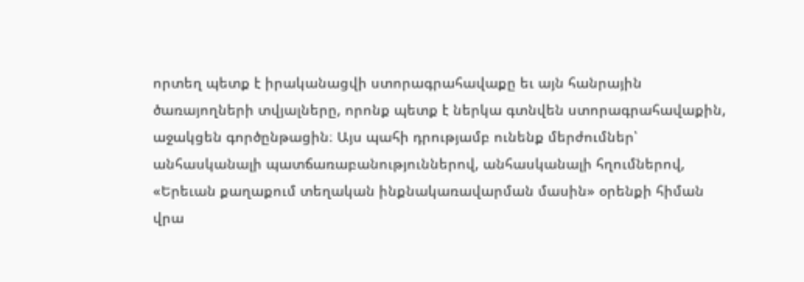որտեղ պետք է իրականացվի ստորագրահավաքը եւ այն հանրային ծառայողների տվյալները, որոնք պետք է ներկա գտնվեն ստորագրահավաքին, աջակցեն գործընթացին։ Այս պահի դրությամբ ունենք մերժումներ՝ անհասկանալի պատճառաբանություններով, անհասկանալի հղումներով, «Երեւան քաղաքում տեղական ինքնակառավարման մասին» օրենքի հիման վրա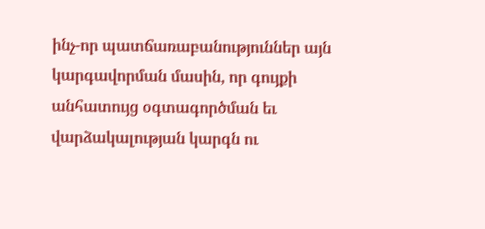ինչ-որ պատճառաբանություններ այն կարգավորման մասին, որ գույքի անհատույց օգտագործման եւ վարձակալության կարգն ու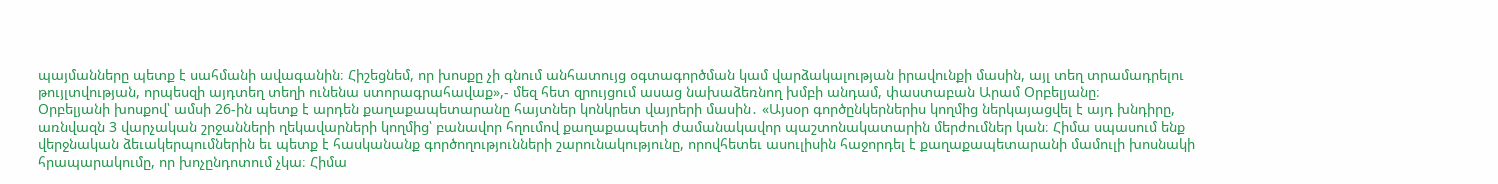պայմանները պետք է սահմանի ավագանին։ Հիշեցնեմ, որ խոսքը չի գնում անհատույց օգտագործման կամ վարձակալության իրավունքի մասին, այլ տեղ տրամադրելու թույլտվության, որպեսզի այդտեղ տեղի ունենա ստորագրահավաք»,- մեզ հետ զրույցում ասաց նախաձեռնող խմբի անդամ, փաստաբան Արամ Օրբելյանը։
Օրբելյանի խոսքով՝ ամսի 26-ին պետք է արդեն քաղաքապետարանը հայտներ կոնկրետ վայրերի մասին․ «Այսօր գործընկերներիս կողմից ներկայացվել է այդ խնդիրը, առնվազն 3 վարչական շրջանների ղեկավարների կողմից՝ բանավոր հղումով քաղաքապետի ժամանակավոր պաշտոնակատարին մերժումներ կան։ Հիմա սպասում ենք վերջնական ձեւակերպումներին եւ պետք է հասկանանք գործողությունների շարունակությունը, որովհետեւ ասուլիսին հաջորդել է քաղաքապետարանի մամուլի խոսնակի հրապարակումը, որ խոչընդոտում չկա։ Հիմա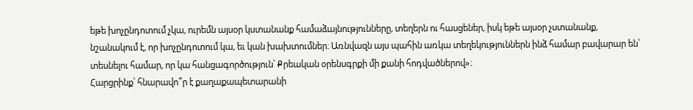եթե խոչընդոտում չկա, ուրեմն այսօր կստանանք համաձայնությունները, տեղերն ու հասցեներ, իսկ եթե այսօր չստանանք, նշանակում է, որ խոչընդոտում կա, եւ կան խախտումներ։ Առնվազն այս պահին առկա տեղեկություններն ինձ համար բավարար են՝ տեսնելու համար, որ կա հանցագործություն՝ Քրեական օրենսգրքի մի քանի հոդվածներով»։
Հարցրինք՝ հնարավո՞ր է քաղաքապետարանի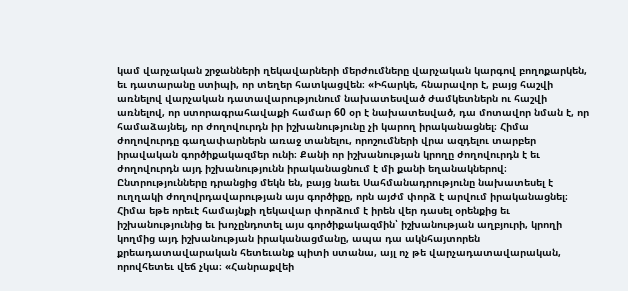կամ վարչական շրջանների ղեկավարների մերժումները վարչական կարգով բողոքարկեն, եւ դատարանը ստիպի, որ տեղեր հատկացվեն։ «Իհարկե, հնարավոր է, բայց հաշվի առնելով վարչական դատավարությունում նախատեսված ժամկետներն ու հաշվի առնելով, որ ստորագրահավաքի համար 60 օր է նախատեսված, դա մոտավոր նման է, որ համաձայնել, որ ժողովուրդն իր իշխանությունը չի կարող իրականացնել։ Հիմա ժողովուրդը գաղափարներն առաջ տանելու, որոշումների վրա ազդելու տարբեր իրավական գործիքակազմեր ունի։ Քանի որ իշխանության կրողը ժողովուրդն է եւ ժողովուրդն այդ իշխանությունն իրականացնում է մի քանի եղանակներով։ Ընտրությունները դրանցից մեկն են, բայց նաեւ Սահմանադրությունը նախատեսել է ուղղակի ժողովրդավարության այս գործիքը, որն այժմ փորձ է արվում իրականացնել։ Հիմա եթե որեւէ համայնքի ղեկավար փորձում է իրեն վեր դասել օրենքից եւ իշխանությունից եւ խոչընդոտել այս գործիքակազմին՝ իշխանության աղբյուրի, կրողի կողմից այդ իշխանության իրականացմանը, ապա դա ակնհայտորեն քրեադատավարական հետեւանք պիտի ստանա, այլ ոչ թե վարչադատավարական, որովհետեւ վեճ չկա։ «Հանրաքվեի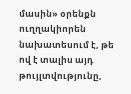մասին» օրենքն ուղղակիորեն նախատեսում է, թե ով է տալիս այդ թույլտվությունը,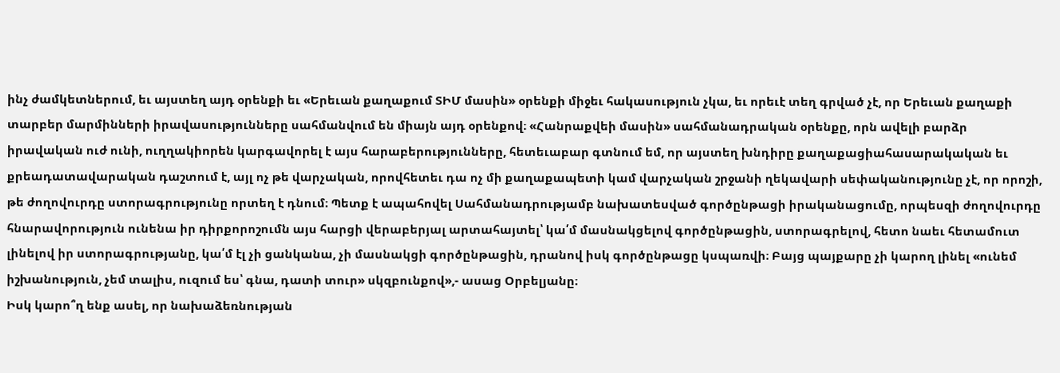ինչ ժամկետներում, եւ այստեղ այդ օրենքի եւ «Երեւան քաղաքում ՏԻՄ մասին» օրենքի միջեւ հակասություն չկա, եւ որեւէ տեղ գրված չէ, որ Երեւան քաղաքի տարբեր մարմինների իրավասությունները սահմանվում են միայն այդ օրենքով։ «Հանրաքվեի մասին» սահմանադրական օրենքը, որն ավելի բարձր իրավական ուժ ունի, ուղղակիորեն կարգավորել է այս հարաբերությունները, հետեւաբար գտնում եմ, որ այստեղ խնդիրը քաղաքացիահասարակական եւ քրեադատավարական դաշտում է, այլ ոչ թե վարչական, որովհետեւ դա ոչ մի քաղաքապետի կամ վարչական շրջանի ղեկավարի սեփականությունը չէ, որ որոշի, թե ժողովուրդը ստորագրությունը որտեղ է դնում։ Պետք է ապահովել Սահմանադրությամբ նախատեսված գործընթացի իրականացումը, որպեսզի ժողովուրդը հնարավորություն ունենա իր դիրքորոշումն այս հարցի վերաբերյալ արտահայտել՝ կա՛մ մասնակցելով գործընթացին, ստորագրելով, հետո նաեւ հետամուտ լինելով իր ստորագրությանը, կա՛մ էլ չի ցանկանա, չի մասնակցի գործընթացին, դրանով իսկ գործընթացը կսպառվի։ Բայց պայքարը չի կարող լինել «ունեմ իշխանություն, չեմ տալիս, ուզում ես՝ գնա, դատի տուր» սկզբունքով»,- ասաց Օրբելյանը։
Իսկ կարո՞ղ ենք ասել, որ նախաձեռնության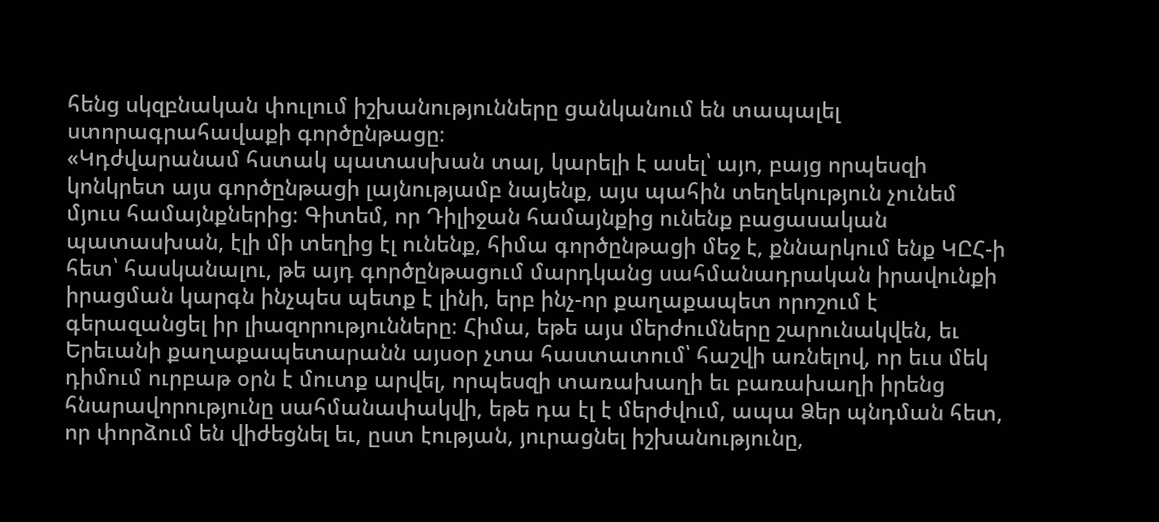հենց սկզբնական փուլում իշխանությունները ցանկանում են տապալել ստորագրահավաքի գործընթացը։
«Կդժվարանամ հստակ պատասխան տալ, կարելի է ասել՝ այո, բայց որպեսզի կոնկրետ այս գործընթացի լայնությամբ նայենք, այս պահին տեղեկություն չունեմ մյուս համայնքներից։ Գիտեմ, որ Դիլիջան համայնքից ունենք բացասական պատասխան, էլի մի տեղից էլ ունենք, հիմա գործընթացի մեջ է, քննարկում ենք ԿԸՀ-ի հետ՝ հասկանալու, թե այդ գործընթացում մարդկանց սահմանադրական իրավունքի իրացման կարգն ինչպես պետք է լինի, երբ ինչ-որ քաղաքապետ որոշում է գերազանցել իր լիազորությունները։ Հիմա, եթե այս մերժումները շարունակվեն, եւ Երեւանի քաղաքապետարանն այսօր չտա հաստատում՝ հաշվի առնելով, որ եւս մեկ դիմում ուրբաթ օրն է մուտք արվել, որպեսզի տառախաղի եւ բառախաղի իրենց հնարավորությունը սահմանափակվի, եթե դա էլ է մերժվում, ապա Ձեր պնդման հետ, որ փորձում են վիժեցնել եւ, ըստ էության, յուրացնել իշխանությունը,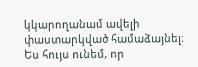կկարողանամ ավելի փաստարկված համաձայնել։ Ես հույս ունեմ, որ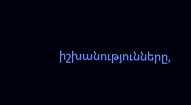իշխանությունները,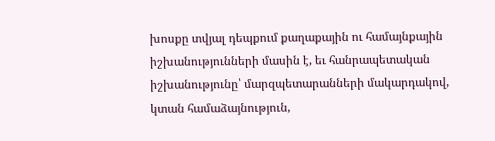խոսքը տվյալ դեպքում քաղաքային ու համայնքային իշխանությունների մասին է, եւ հանրապետական իշխանությունը՝ մարզպետարանների մակարդակով, կտան համաձայնություն,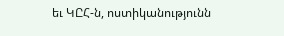եւ ԿԸՀ-ն, ոստիկանությունն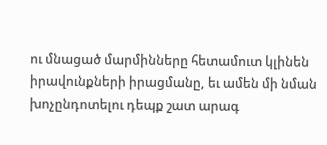ու մնացած մարմինները հետամուտ կլինեն իրավունքների իրացմանը, եւ ամեն մի նման խոչընդոտելու դեպք շատ արագ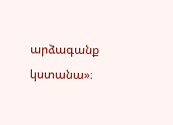արձագանք կստանա»։